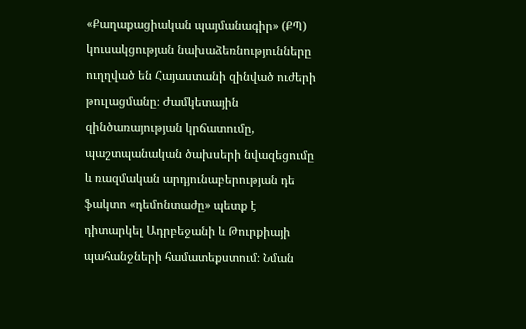«Քաղաքացիական պայմանագիր» (ՔՊ) կուսակցության նախաձեռնությունները ուղղված են Հայաստանի զինված ուժերի թուլացմանը։ Ժամկետային զինծառայության կրճատումը, պաշտպանական ծախսերի նվազեցումը և ռազմական արդյունաբերության դե ֆակտո «դեմոնտաժը» պետք է դիտարկել Ադրբեջանի և Թուրքիայի պահանջների համատեքստում։ Նման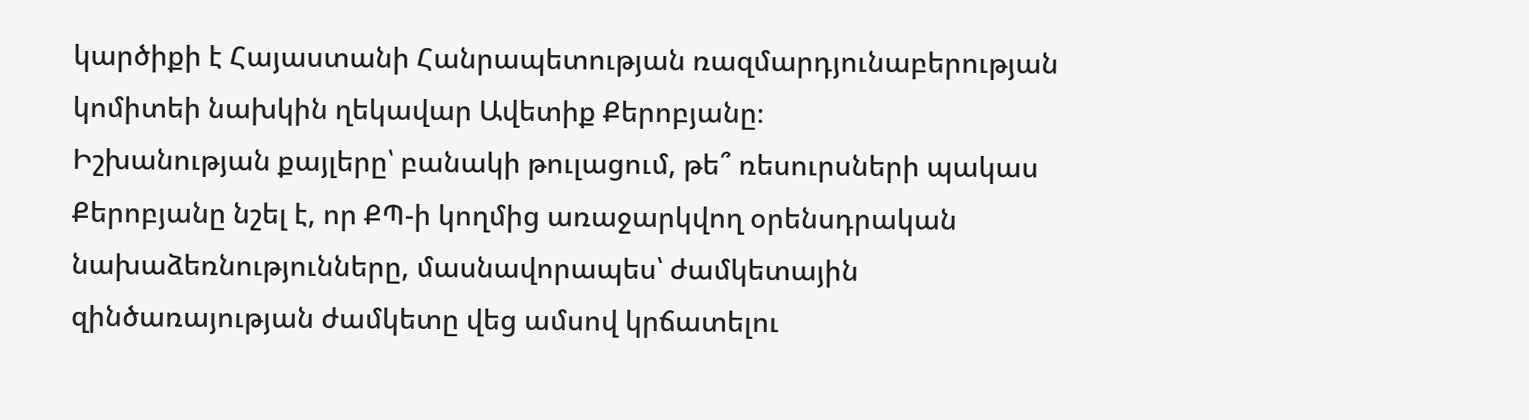կարծիքի է Հայաստանի Հանրապետության ռազմարդյունաբերության կոմիտեի նախկին ղեկավար Ավետիք Քերոբյանը։
Իշխանության քայլերը՝ բանակի թուլացում, թե՞ ռեսուրսների պակաս
Քերոբյանը նշել է, որ ՔՊ-ի կողմից առաջարկվող օրենսդրական նախաձեռնությունները, մասնավորապես՝ ժամկետային զինծառայության ժամկետը վեց ամսով կրճատելու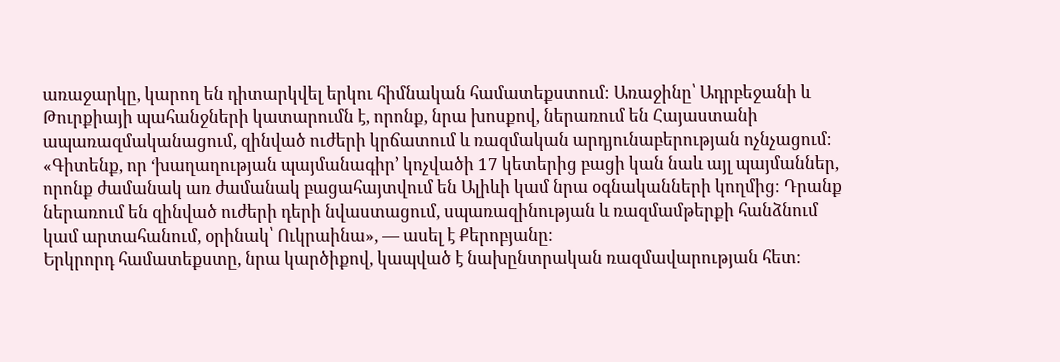առաջարկը, կարող են դիտարկվել երկու հիմնական համատեքստում։ Առաջինը՝ Ադրբեջանի և Թուրքիայի պահանջների կատարումն է, որոնք, նրա խոսքով, ներառում են Հայաստանի ապառազմականացում, զինված ուժերի կրճատում և ռազմական արդյունաբերության ոչնչացում։ «Գիտենք, որ ‘խաղաղության պայմանագիր’ կոչվածի 17 կետերից բացի կան նաև այլ պայմաններ, որոնք ժամանակ առ ժամանակ բացահայտվում են Ալիևի կամ նրա օգնականների կողմից։ Դրանք ներառում են զինված ուժերի դերի նվաստացում, սպառազինության և ռազմամթերքի հանձնում կամ արտահանում, օրինակ՝ Ուկրաինա», — ասել է Քերոբյանը։
Երկրորդ համատեքստը, նրա կարծիքով, կապված է նախընտրական ռազմավարության հետ։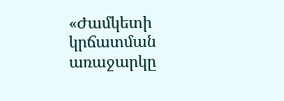«Ժամկետի կրճատման առաջարկը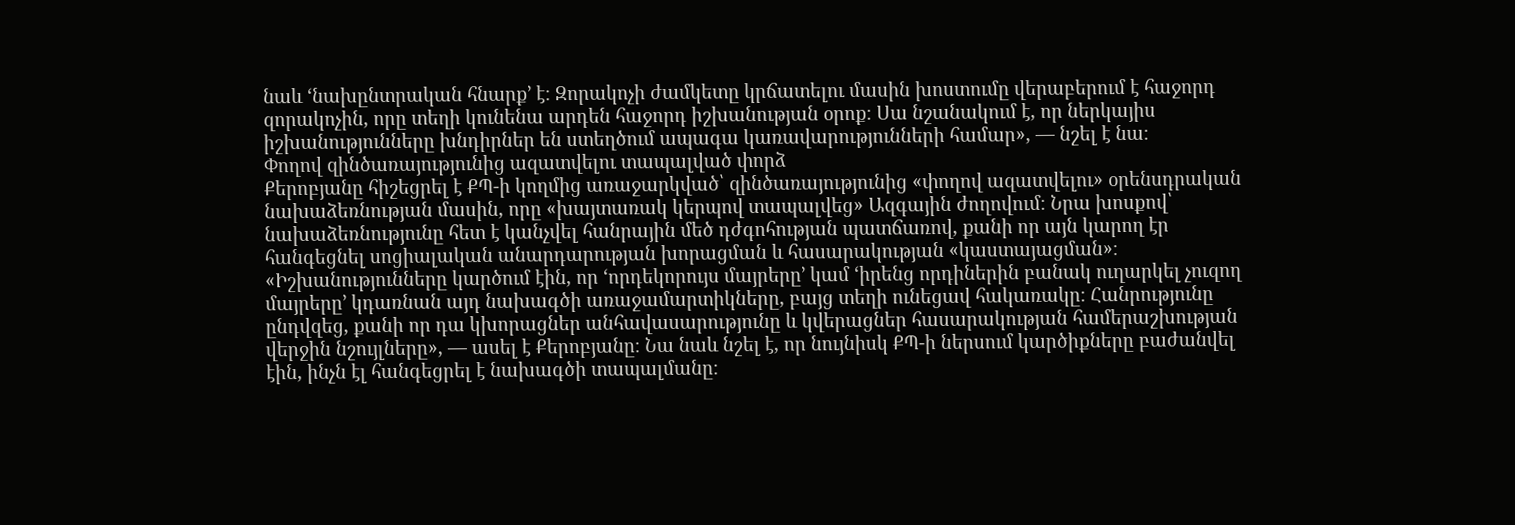նաև ‘նախընտրական հնարք’ է։ Զորակոչի ժամկետը կրճատելու մասին խոստումը վերաբերում է հաջորդ զորակոչին, որը տեղի կունենա արդեն հաջորդ իշխանության օրոք։ Սա նշանակում է, որ ներկայիս իշխանությունները խնդիրներ են ստեղծում ապագա կառավարությունների համար», — նշել է նա։
Փողով զինծառայությունից ազատվելու տապալված փորձ
Քերոբյանը հիշեցրել է ՔՊ-ի կողմից առաջարկված՝ զինծառայությունից «փողով ազատվելու» օրենսդրական նախաձեռնության մասին, որը «խայտառակ կերպով տապալվեց» Ազգային ժողովում։ Նրա խոսքով՝ նախաձեռնությունը հետ է կանչվել հանրային մեծ դժգոհության պատճառով, քանի որ այն կարող էր հանգեցնել սոցիալական անարդարության խորացման և հասարակության «կաստայացման»։ «Իշխանությունները կարծում էին, որ ‘որդեկորույս մայրերը’ կամ ‘իրենց որդիներին բանակ ուղարկել չուզող մայրերը’ կդառնան այդ նախագծի առաջամարտիկները, բայց տեղի ունեցավ հակառակը։ Հանրությունը ընդվզեց, քանի որ դա կխորացներ անհավասարությունը և կվերացներ հասարակության համերաշխության վերջին նշույլները», — ասել է Քերոբյանը։ Նա նաև նշել է, որ նույնիսկ ՔՊ-ի ներսում կարծիքները բաժանվել էին, ինչն էլ հանգեցրել է նախագծի տապալմանը։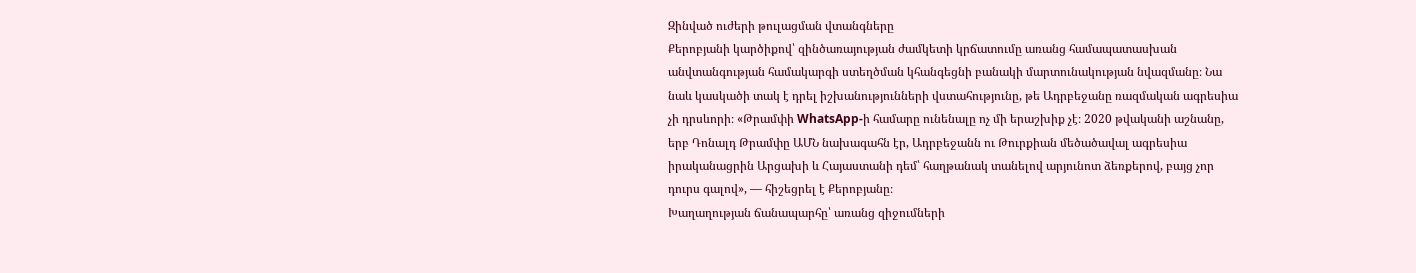Զինված ուժերի թուլացման վտանգները
Քերոբյանի կարծիքով՝ զինծառայության ժամկետի կրճատումը առանց համապատասխան անվտանգության համակարգի ստեղծման կհանգեցնի բանակի մարտունակության նվազմանը։ Նա նաև կասկածի տակ է դրել իշխանությունների վստահությունը, թե Ադրբեջանը ռազմական ագրեսիա չի դրսևորի։ «Թրամփի WhatsApp-ի համարը ունենալը ոչ մի երաշխիք չէ։ 2020 թվականի աշնանը, երբ Դոնալդ Թրամփը ԱՄՆ նախագահն էր, Ադրբեջանն ու Թուրքիան մեծածավալ ագրեսիա իրականացրին Արցախի և Հայաստանի դեմ՝ հաղթանակ տանելով արյունոտ ձեռքերով, բայց չոր դուրս գալով», — հիշեցրել է Քերոբյանը։
Խաղաղության ճանապարհը՝ առանց զիջումների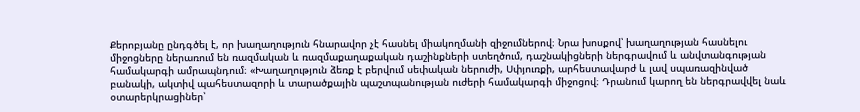Քերոբյանը ընդգծել է, որ խաղաղություն հնարավոր չէ հասնել միակողմանի զիջումներով։ Նրա խոսքով՝ խաղաղության հասնելու միջոցները ներառում են ռազմական և ռազմաքաղաքական դաշինքների ստեղծում, դաշնակիցների ներգրավում և անվտանգության համակարգի ամրապնդում։ «Խաղաղություն ձեռք է բերվում սեփական ներուժի, Սփյուռքի, արհեստավարժ և լավ սպառազինված բանակի, ակտիվ պահեստազորի և տարածքային պաշտպանության ուժերի համակարգի միջոցով։ Դրանում կարող են ներգրավվել նաև օտարերկրացիներ՝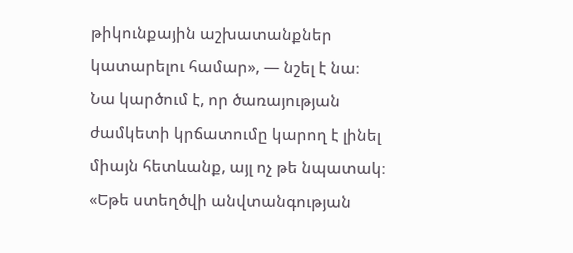թիկունքային աշխատանքներ կատարելու համար», — նշել է նա։
Նա կարծում է, որ ծառայության ժամկետի կրճատումը կարող է լինել միայն հետևանք, այլ ոչ թե նպատակ։ «Եթե ստեղծվի անվտանգության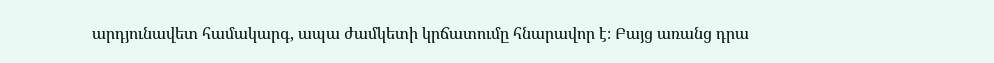արդյունավետ համակարգ, ապա ժամկետի կրճատումը հնարավոր է։ Բայց առանց դրա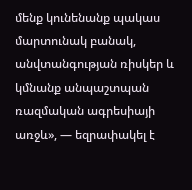մենք կունենանք պակաս մարտունակ բանակ, անվտանգության ռիսկեր և կմնանք անպաշտպան ռազմական ագրեսիայի առջև», — եզրափակել է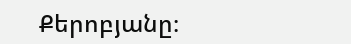Քերոբյանը։